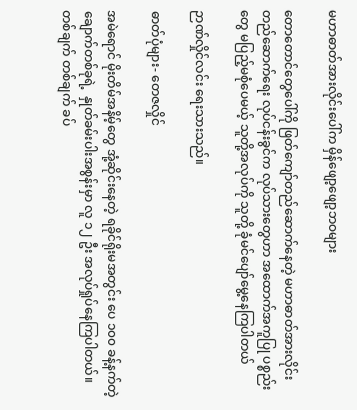မဟာဓာတ်အားလိုင်းပေါ်က မှိန်ဖျော့ဖျော့ဘဝများ

တောတောင်တွေပေါ်ကို ဖြတ်ကျော်တည်ဆောက်နေတဲ့ မဟာဓာတ်အားလိုင်းတည်ဆောက်ရေး လုပ်ငန်းခွင်က လုပ်သားတွေဟာ အထောက်အကူပြု ပစ္စည်းတွေ မပြည့်မစုံပေမယ့် သူတို့အလုပ်ကို သူတို့ ခုံမင်ပျော်မွေ့နေကြပါတယ်

ဉာဏ်လှိုင်လင်း ရေးသားသည်။

ဓာတ်ပုံများ- တေဇလှိုင်

အမဲရောင် မိုးတိမ်အနိမ့်တွေ အုံ့ဆိုင်းနေတဲ့ ရခိုင်ရိုးမအတွင်း ပေ ၁၀၀ ခန့်နက်တဲ့ ချောက်တစ်ခုရဲ့  နှုတ်ခမ်းပါးအစွန်းမှာ လူ ၁၂ ဦး အလုပ်ရှုပ်နေကြပါတယ်။ တစ်ချက် တစ်ချက် ခပ်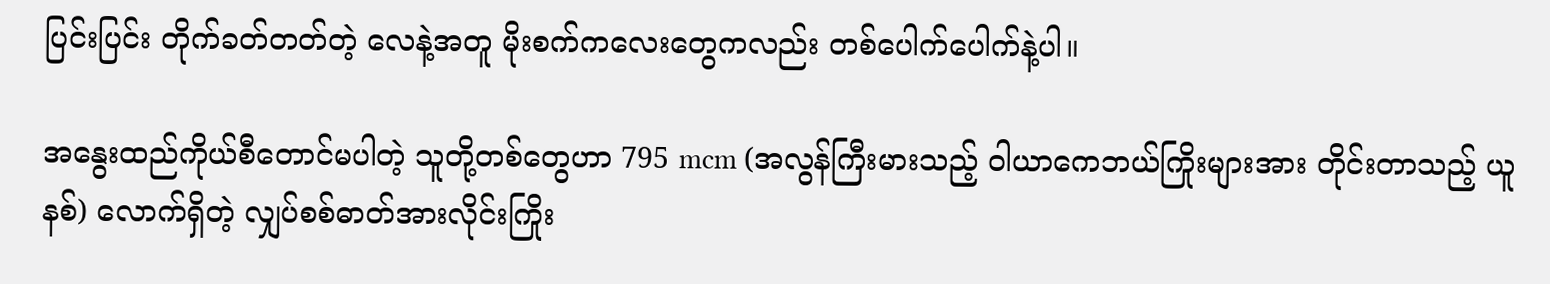ပြင်းပြင်း တိုက်ခတ်တတ်တဲ့ လေနဲ့အတူ မိုးစက်ကလေးတွေကလည်း တစ်ပေါက်ပေါက်နဲ့ပါ။

အနွေးထည်ကိုယ်စီတောင်မပါတဲ့ သူတို့တစ်တွေဟာ 795 mcm (အလွန်ကြီးမားသည့် ဝါယာကေဘယ်ကြိုးများအား တိုင်းတာသည့် ယူနစ်) လောက်ရှိတဲ့ လျှပ်စစ်ဓာတ်အားလိုင်းကြိုး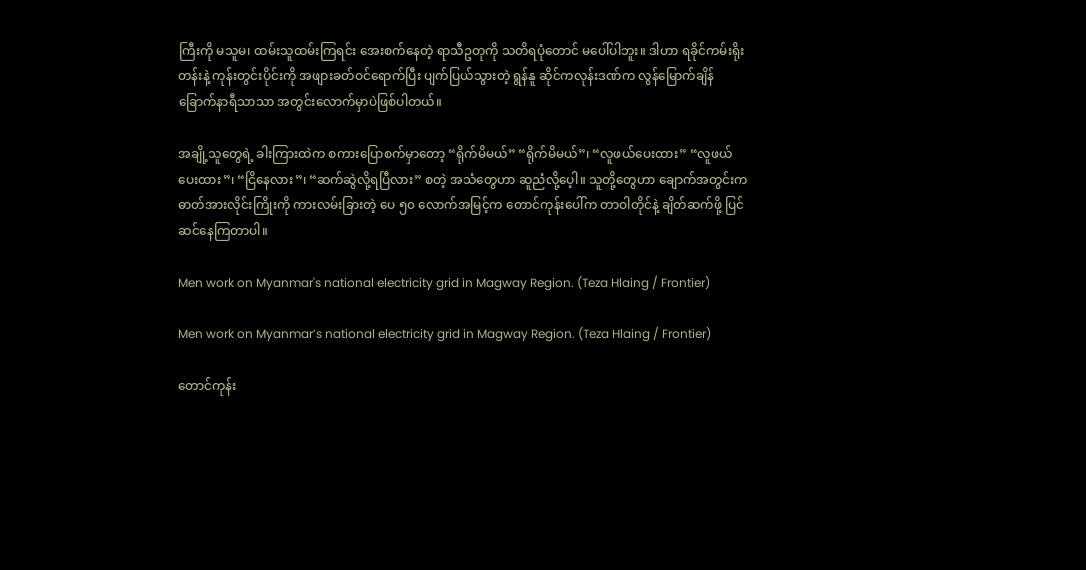ကြီးကို မသူမ၊ ထမ်းသူထမ်းကြရင်း အေးစက်နေတဲ့ ရာသီဥတုကို သတိရပုံတောင် မပေါ်ပါဘူး။ ဒါဟာ ရခိုင်ကမ်းရိုးတန်းနဲ့ ကုန်းတွင်းပိုင်းကို အဖျားခတ်ဝင်ရောက်ပြီး ပျက်ပြယ်သွားတဲ့ ရွန်နူ ဆိုင်ကလုန်းဒဏ်က လွန်မြောက်ချိန် ခြောက်နာရီသာသာ အတွင်းလောက်မှာပဲဖြစ်ပါတယ်။

အချို့သူတွေရဲ့ ခါးကြားထဲက စကားပြောစက်မှာတော့ “ရိုက်မိမယ်” “ရိုက်မိမယ်”၊ “လူဖယ်ပေးထား” “လူဖယ်ပေးထား”၊ “ငြိနေလား”၊ “ဆက်ဆွဲလို့ရပြီလား” စတဲ့ အသံတွေဟာ ဆူညံလို့ပေ့ါ။ သူတို့တွေဟာ ချောက်အတွင်းက ဓာတ်အားလိုင်းကြိုးကို ကားလမ်းခြားတဲ့ ပေ ၅၀ လောက်အမြင့်က တောင်ကုန်းပေါ်က တာဝါတိုင်နဲ့ ချိတ်ဆက်ဖို့ ပြင်ဆင်နေကြတာပါ။

Men work on Myanmar's national electricity grid in Magway Region. (Teza Hlaing / Frontier)

Men work on Myanmar’s national electricity grid in Magway Region. (Teza Hlaing / Frontier)

တောင်ကုန်း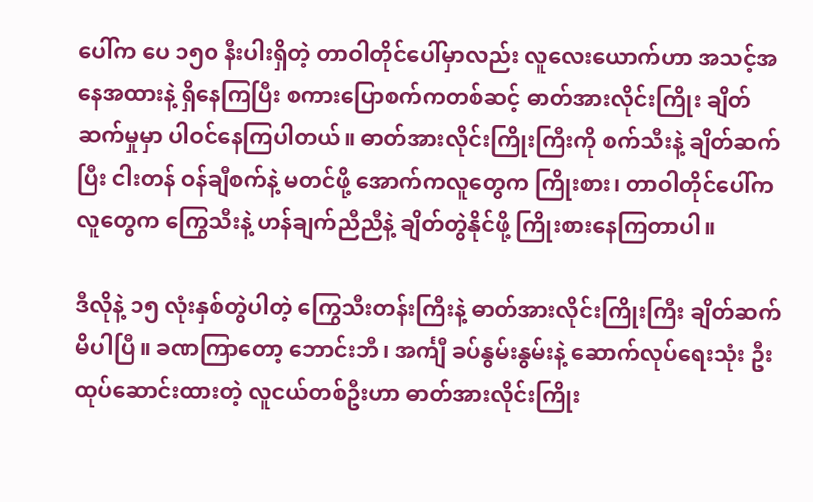ပေါ်က ပေ ၁၅၀ နီးပါးရှိတဲ့ တာဝါတိုင်ပေါ်မှာလည်း လူလေးယောက်ဟာ အသင့်အနေအထားနဲ့ ရှိနေကြပြီး စကားပြောစက်ကတစ်ဆင့် ဓာတ်အားလိုင်းကြိုး ချိတ်ဆက်မှုမှာ ပါဝင်နေကြပါတယ်။ ဓာတ်အားလိုင်းကြိုးကြီးကို စက်သီးနဲ့ ချိတ်ဆက်ပြီး ငါးတန် ဝန်ချီစက်နဲ့ မတင်ဖို့ အောက်ကလူတွေက ကြိုးစား၊ တာဝါတိုင်ပေါ်ကလူတွေက ကြွေသီးနဲ့ ဟန်ချက်ညီညီနဲ့ ချိတ်တွဲနိုင်ဖို့ ကြိုးစားနေကြတာပါ။

ဒီလိုနဲ့ ၁၅ လုံးနှစ်တွဲပါတဲ့ ကြွေသီးတန်းကြီးနဲ့ ဓာတ်အားလိုင်းကြိုးကြီး ချိတ်ဆက်မိပါပြီ။ ခဏကြာတော့ ဘောင်းဘီ၊ အင်္ကျီ ခပ်နွမ်းနွမ်းနဲ့ ဆောက်လုပ်ရေးသုံး ဦးထုပ်ဆောင်းထားတဲ့ လူငယ်တစ်ဦးဟာ ဓာတ်အားလိုင်းကြိုး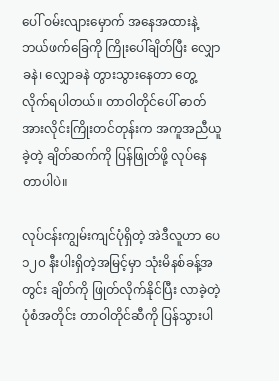ပေါ် ဝမ်းလျားမှောက် အနေအထားနဲ့ ဘယ်ဖက်ခြေကို ကြိုးပေါ်ချိတ်ပြီး လျှောခနဲ၊ လျှောခနဲ တွားသွားနေတာ တွေ့လိုက်ရပါတယ်။ တာဝါတိုင်ပေါ် ဓာတ်အားလိုင်းကြိုးတင်တုန်းက အကူအညီယူခဲ့တဲ့ ချိတ်ဆက်ကို ပြန်ဖြုတ်ဖို့ လုပ်နေတာပါပဲ။

လုပ်ငန်းကျွမ်းကျင်ပုံရှိတဲ့ အဲဒီလူဟာ ပေ ၁၂၀ နီးပါးရှိတဲ့အမြင့်မှာ သုံးမိနစ်ခန့်အတွင်း ချိတ်ကို ဖြုတ်လိုက်နိုင်ပြီး လာခဲ့တဲ့ပုံစံအတိုင်း တာဝါတိုင်ဆီကို ပြန်သွားပါ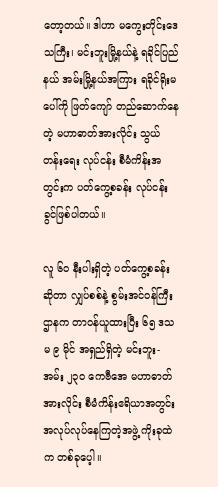တော့တယ်။ ဒါဟာ မကွေးတိုင်းဒေသကြီး၊ မင်းဘူးမြို့နယ်နဲ့ ရခိုင်ပြည်နယ် အမ်းမြို့နယ်အကြား ရခိုင်ရိုးမပေါ်ကို ဖြတ်ကျော် တည်ဆောက်နေတဲ့ မဟာဓာတ်အားလိုင်း သွယ်တန်းရေး လုပ်ငန်း စီမံကိန်းအတွင်းက ပတ်ကွေ့စခန်း လုပ်ငန်းခွင်ဖြစ်ပါတယ်။

လူ ၆၀ နီးပါးရှိတဲ့ ပတ်ကွေ့စခန်းဆိုတာ လျှပ်စစ်နဲ့ စွမ်းအင်ဝန်ကြီးဌာနက တာဝန်ယူထားပြီး ၆၅ ဒသမ ၉ မိုင် အရှည်ရှိတဲ့ မင်းဘူး-အမ်း ၂၃၀ ကေဗီအေ မဟာဓာတ်အားလိုင်း စီမံကိန်းဧရိယာအတွင်း အလုပ်လုပ်နေကြတဲ့အဖွဲ့ ကိုးခုထဲက တစ်ခုပေ့ါ။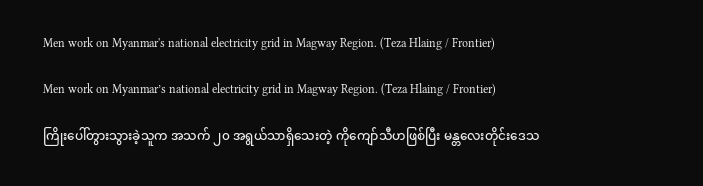Men work on Myanmar's national electricity grid in Magway Region. (Teza Hlaing / Frontier)

Men work on Myanmar’s national electricity grid in Magway Region. (Teza Hlaing / Frontier)

ကြိုးပေါ်တွားသွားခဲ့သူက အသက် ၂၀ အရွယ်သာရှိသေးတဲ့ ကိုကျော်သီဟဖြစ်ပြီး မန္တလေးတိုင်းဒေသ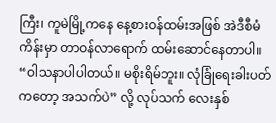ကြီး၊ ကူမဲမြို့ကနေ နေ့စားဝန်ထမ်းအဖြစ် အဲဒီစီမံကိန်းမှာ တာဝန်လာရောက် ထမ်းဆောင်နေတာပါ။ “ဝါသနာပါပါတယ်။ မစိုးရိမ်ဘူး။ လုံခြုံရေးခါးပတ်ကတော့ အသက်ပဲ” လို့ လုပ်သက် လေးနှစ်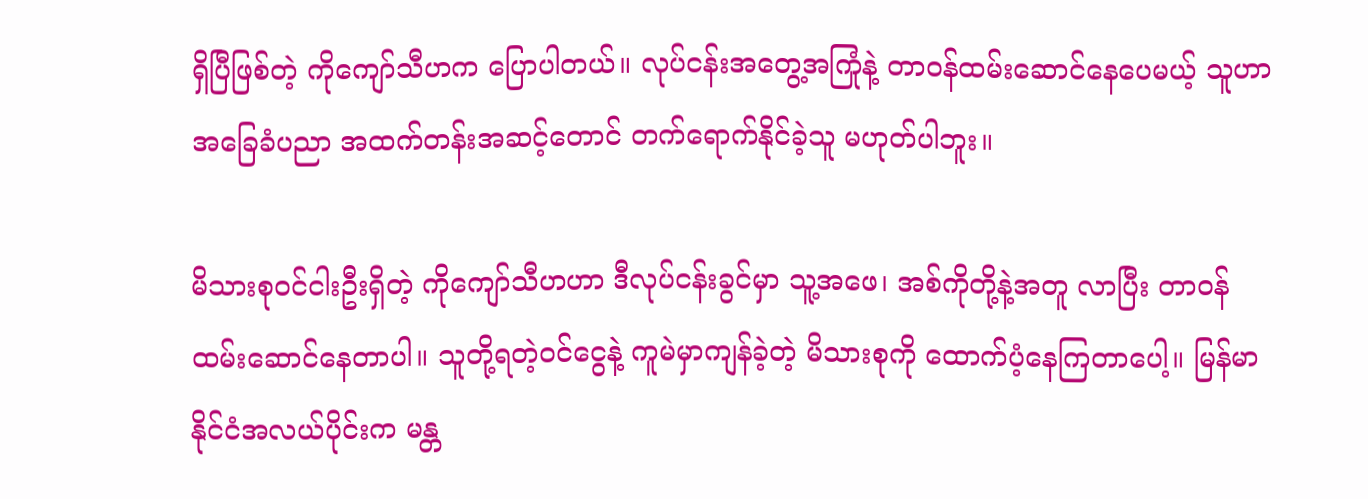ရှိပြီဖြစ်တဲ့ ကိုကျော်သီဟက ပြောပါတယ်။ လုပ်ငန်းအတွေ့အကြုံနဲ့ တာဝန်ထမ်းဆောင်နေပေမယ့် သူဟာ အခြေခံပညာ အထက်တန်းအဆင့်တောင် တက်ရောက်နိုင်ခဲ့သူ မဟုတ်ပါဘူး။

မိသားစုဝင်ငါးဦးရှိတဲ့ ကိုကျော်သီဟဟာ ဒီလုပ်ငန်းခွင်မှာ သူ့အဖေ၊ အစ်ကိုတို့နဲ့အတူ လာပြီး တာဝန်ထမ်းဆောင်နေတာပါ။ သူတို့ရတဲ့ဝင်ငွေနဲ့ ကူမဲမှာကျန်ခဲ့တဲ့ မိသားစုကို ထောက်ပံ့နေကြတာပေါ့။ မြန်မာနိုင်ငံအလယ်ပိုင်းက မန္တ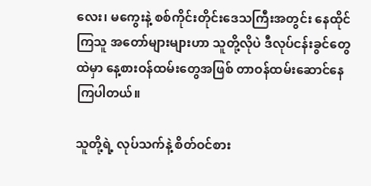လေး၊ မကွေးနဲ့ စစ်ကိုင်းတိုင်းဒေသကြီးအတွင်း နေထိုင်ကြသူ အတော်များများဟာ သူတို့လိုပဲ ဒီလုပ်ငန်းခွင်တွေထဲမှာ နေ့စားဝန်ထမ်းတွေအဖြစ် တာဝန်ထမ်းဆောင်နေကြပါတယ်။

သူတို့ရဲ့ လုပ်သက်နဲ့ စိတ်ဝင်စား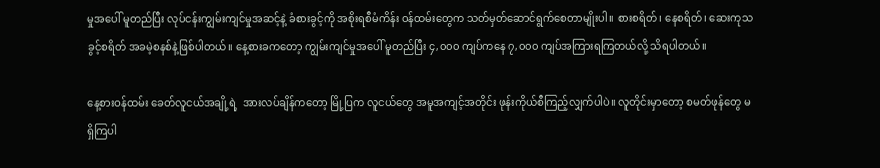မှုအပေါ် မူတည်ပြီး လုပ်ငန်းကျွမ်းကျင်မှုအဆင့်နဲ့ ခံစားခွင့်ကို အစိုးရစီမံကိန်း ဝန်ထမ်းတွေက သတ်မှတ်ဆောင်ရွက်စေတာမျိုးပါ။ စားစရိတ်၊ နေစရိတ်၊ ဆေးကုသခွင့်စရိတ် အခမဲ့စနစ်နဲ့ဖြစ်ပါတယ်။ နေ့စားခကတော့ ကျွမ်းကျင်မှုအပေါ် မူတည်ပြီး ၄,၀၀၀ ကျပ်ကနေ ၇,၀၀၀ ကျပ်အကြားရကြတယ်လို့ သိရပါတယ်။

နေ့စားဝန်ထမ်း ခေတ်လူငယ်အချို့ရဲ့  အားလပ်ချိန်ကတော့ မြို့ပြက လူငယ်တွေ အမူအကျင့်အတိုင်း ဖုန်းကိုယ်စီကြည့်လျှက်ပါပဲ။ လူတိုင်းမှာတော့ စမတ်ဖုန်တွေ မရှိကြပါ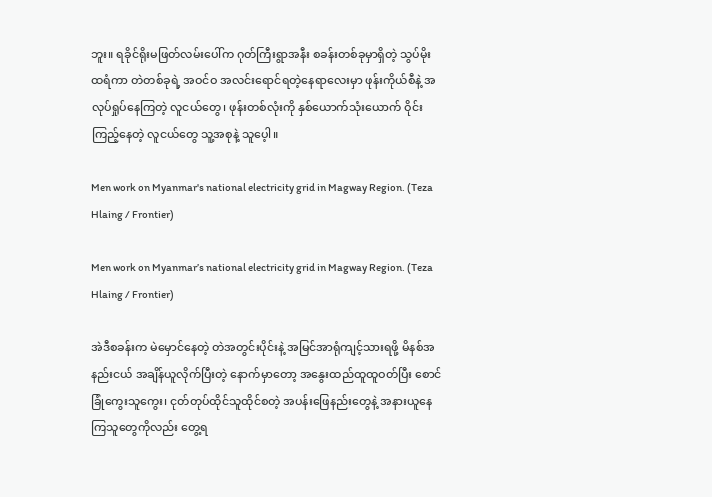ဘူး။ ရခိုင်ရိုးမဖြတ်လမ်းပေါ်က ဂုတ်ကြီးရွာအနီး စခန်းတစ်ခုမှာရှိတဲ့ သွပ်မိုးထရံကာ တဲတစ်ခုရဲ့ အဝင်ဝ အလင်းရောင်ရတဲ့နေရာလေးမှာ ဖုန်းကိုယ်စီနဲ့ အလုပ်ရှုပ်နေကြတဲ့ လူငယ်တွေ၊ ဖုန်းတစ်လုံးကို နှစ်ယောက်သုံးယောက် ဝိုင်းကြည့်နေတဲ့ လူငယ်တွေ သူ့အစုနဲ့ သူပေ့ါ။

Men work on Myanmar's national electricity grid in Magway Region. (Teza Hlaing / Frontier)

Men work on Myanmar’s national electricity grid in Magway Region. (Teza Hlaing / Frontier)

အဲဒီစခန်းက မဲမှောင်နေတဲ့ တဲအတွင်းပိုင်းနဲ့ အမြင်အာရုံကျင့်သားရဖို့ မိနစ်အနည်းငယ် အချိန်ယူလိုက်ပြီးတဲ့ နောက်မှာတော့ အနွေးထည်ထူထူဝတ်ပြီး စောင်ခြုံကွေးသူကွေး၊ ငုတ်တုပ်ထိုင်သူထိုင်စတဲ့ အပန်းဖြေနည်းတွေနဲ့ အနားယူနေကြသူတွေကိုလည်း တွေ့ရ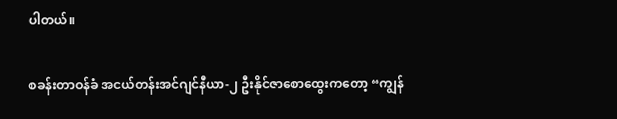ပါတယ်။

စခန်းတာဝန်ခံ အငယ်တန်းအင်ဂျင်နီယာ-၂ ဦးနိုင်ဇာစောထွေးကတော့ “ကျွန်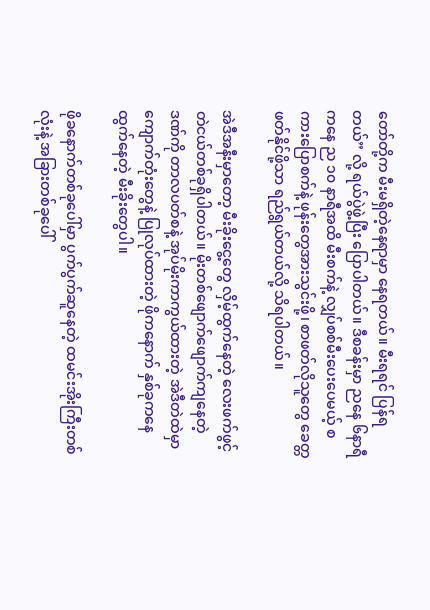တော်တို့က မီးမရှိတဲ့နေရာမှာ နေရတယ်။ မီးရရင် ပြန်ရတယ်” လို့ ရယ်ပွဲဖွဲ့ပြီး ပြောပါတယ်။ ဒီစခန်းမှာ ညနေ ၆နာရီကနေ ည ၁၀ နာရီအထိ မီးစက်နဲ့ လျှပ်စစ်မီးပေးပေမယ့် စကားပြောစက်နဲ့ ဖုန်းတွေအားသွင်းဖို့၊ စာဖတ်လိုသူတွေ ခေတ္တဖတ်နိုင်ဖို့သာ ရည်ရွယ်တယ်လို့ သိရပါတယ်။

အဲဒီအနီးမှာတော့ မီးခိုးငွေ့တွေ လှိမ့်ထွက်နေတဲ့ လေးဖက်ဖွင့် တဲငယ်တစ်ခုရှိပါတယ်။ မိုးတစ်ဖျောက်ဖျောက်ကျနေတဲ့ ဒဏ်ကို တာလပတ်စနဲ့ အုပ်မိုးကာကွယ်ထားတဲ့ အဲဒီတဲထဲမှာ ကျောက်တုံးတွေနဲ့ ပြုလုပ်ထားတဲ့ ဖိုကနောက် နှစ်ခုကနေ ထွက်နေတဲ့ မီးခိုးတွေပါ။

ဖိုခနောက်တစ်ခုပေါ်မှာ ပွက်ပွက်ဆူနေတဲ့ ထမင်းအိုးကြီးတစ်လုံးနဲ့ အခြားတစ်ခုပေါ်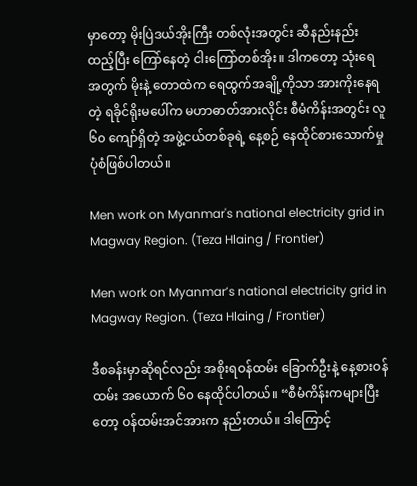မှာတော့ မိုးပြဲဒယ်အိုးကြီး တစ်လုံးအတွင်း ဆီနည်းနည်းထည့်ပြီး ကြော်နေတဲ့ ငါးကြော်တစ်အိုး။ ဒါကတော့ သုံးရေအတွက် မိုးနဲ့ တောထဲက ရေထွက်အချို့ကိုသာ အားကိုးနေရတဲ့ ရခိုင်ရိုးမပေါ်က မဟာဓာတ်အားလိုင်း စီမံကိန်းအတွင်း လူ ၆၀ ကျော်ရှိတဲ့ အဖွဲ့ငယ်တစ်ခုရဲ့ နေ့စဉ် နေထိုင်စားသောက်မှု ပုံစံဖြစ်ပါတယ်။

Men work on Myanmar's national electricity grid in Magway Region. (Teza Hlaing / Frontier)

Men work on Myanmar’s national electricity grid in Magway Region. (Teza Hlaing / Frontier)

ဒီစခန်းမှာဆိုရင်လည်း အစိုးရဝန်ထမ်း ခြောက်ဦးနဲ့ နေ့စားဝန်ထမ်း အယောက် ၆၀ နေထိုင်ပါတယ်။ “စီမံကိန်းကများပြီးတော့ ဝန်ထမ်းအင်အားက နည်းတယ်။ ဒါကြောင့်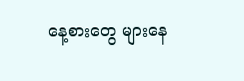နေ့စားတွေ များနေ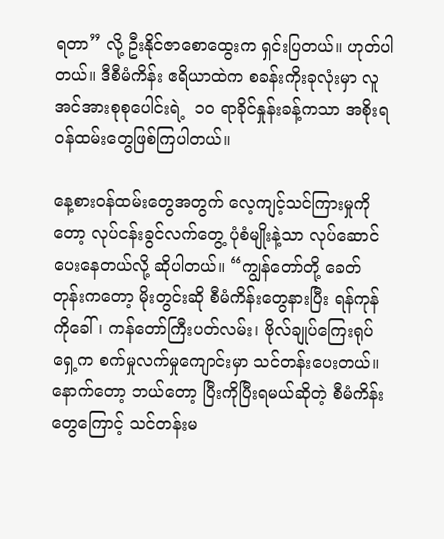ရတာ” လို့ ဦးနိုင်ဇာစောထွေးက ရှင်းပြတယ်။ ဟုတ်ပါတယ်။ ဒီစီမံကိန်း ဧရိယာထဲက စခန်းကိုးခုလုံးမှာ လူအင်အားစုစုပေါင်းရဲ့  ၁၀ ရာခိုင်နှုန်းခန့်ကသာ အစိုးရဝန်ထမ်းတွေဖြစ်ကြပါတယ်။

နေ့စားဝန်ထမ်းတွေအတွက် လေ့ကျင့်သင်ကြားမှုကိုတော့ လုပ်ငန်းခွင်လက်တွေ့ ပုံစံမျိုးနဲ့သာ လုပ်ဆောင်ပေးနေတယ်လို့ ဆိုပါတယ်။ “ကျွန်တော်တို့ ခေတ်တုန်းကတော့ မိုးတွင်းဆို စီမံကိန်းတွေနားပြီး ရန်ကုန်ကိုခေါ်၊ ကန်တော်ကြီးပတ်လမ်း၊ ဗိုလ်ချုပ်ကြေးရုပ်ရှေ့က စက်မှုလက်မှုကျောင်းမှာ သင်တန်းပေးတယ်။ နောက်တော့ ဘယ်တော့ ပြီးကိုပြီးရမယ်ဆိုတဲ့ စီမံကိန်းတွေကြောင့် သင်တန်းမ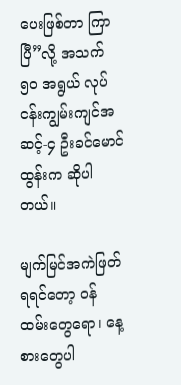ပေးဖြစ်တာ ကြာပြီ”လို့ အသက် ၅၀ အရွယ် လုပ်ငန်းကျွမ်းကျင်အဆင့်-၄ ဦးခင်မောင်ထွန်းက ဆိုပါတယ်။

မျက်မြင်အကဲဖြတ်ရရင်တော့ ဝန်ထမ်းတွေရော၊ နေ့စားတွေပါ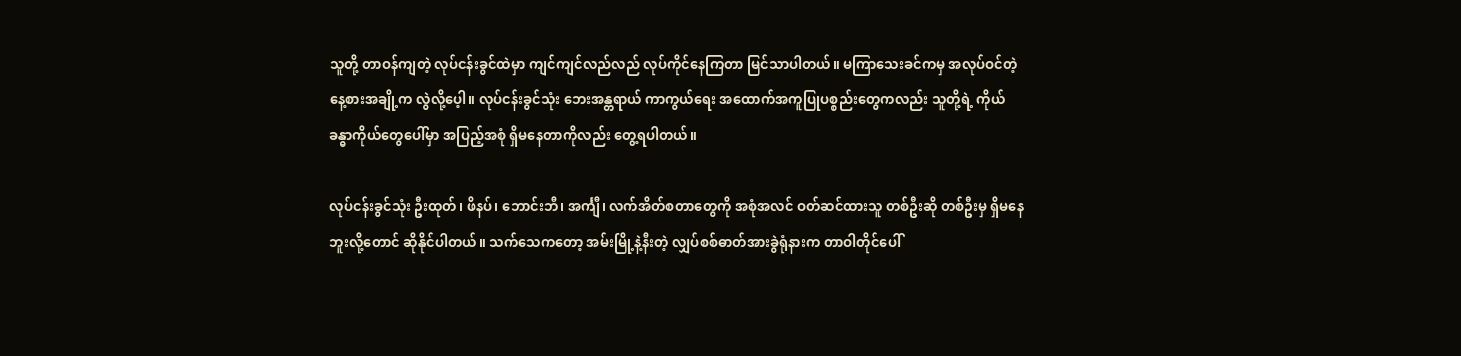သူတို့ တာဝန်ကျတဲ့ လုပ်ငန်းခွင်ထဲမှာ ကျင်ကျင်လည်လည် လုပ်ကိုင်နေကြတာ မြင်သာပါတယ်။ မကြာသေးခင်ကမှ အလုပ်ဝင်တဲ့ နေ့စားအချို့က လွဲလို့ပေ့ါ။ လုပ်ငန်းခွင်သုံး ဘေးအန္တရာယ် ကာကွယ်ရေး အထောက်အကူပြုပစ္စည်းတွေကလည်း သူတို့ရဲ့ ကိုယ်ခန္ဓာကိုယ်တွေပေါ်မှာ အပြည့်အစုံ ရှိမနေတာကိုလည်း တွေ့ရပါတယ်။

လုပ်ငန်းခွင်သုံး ဦးထုတ်၊ ဖိနပ်၊ ဘောင်းဘီ၊ အင်္ကျီ၊ လက်အိတ်စတာတွေကို အစုံအလင် ဝတ်ဆင်ထားသူ တစ်ဦးဆို တစ်ဦးမှ ရှိမနေဘူးလို့တောင် ဆိုနိုင်ပါတယ်။ သက်သေကတော့ အမ်းမြို့နဲ့နီးတဲ့ လျှပ်စစ်ဓာတ်အားခွဲရုံနားက တာဝါတိုင်ပေါ်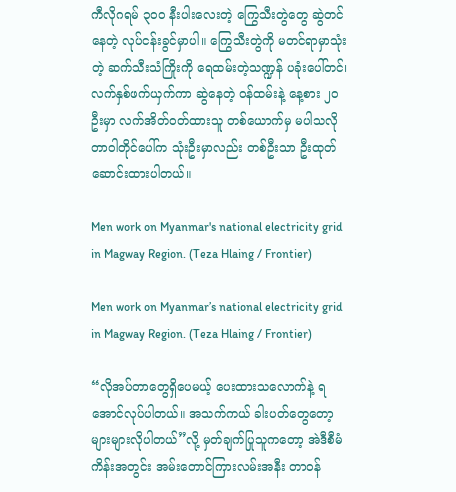ကီလိုဂရမ် ၃၀၀ နီးပါးလေးတဲ့ ကြွေသီးတွဲတွေ ဆွဲတင်နေတဲ့ လုပ်ငန်းခွင်မှာပါ။ ကြွေသီးတွဲကို မတင်ရာမှာသုံးတဲ့ ဆက်သီးသံကြိုးကို ရေထမ်းတဲ့သဏ္ဍန် ပခုံးပေါ်တင်၊ လက်နှစ်ဖက်ယှက်ကာ ဆွဲနေတဲ့ ဝန်ထမ်းနဲ့ နေ့စား ၂၀ ဦးမှာ လက်အိတ်ဝတ်ထားသူ တစ်ယောက်မှ မပါသလို တာဝါတိုင်ပေါ်က သုံးဦးမှာလည်း တစ်ဦးသာ ဦးထုတ်ဆောင်းထားပါတယ်။

Men work on Myanmar's national electricity grid in Magway Region. (Teza Hlaing / Frontier)

Men work on Myanmar’s national electricity grid in Magway Region. (Teza Hlaing / Frontier)

“လိုအပ်တာတွေရှိပေမယ့် ပေးထားသလောက်နဲ့ ရအောင်လုပ်ပါတယ်။ အသက်ကယ် ခါးပတ်တွေတော့ များများလိုပါတယ်”လို့ မှတ်ချက်ပြုသူကတော့ အဲဒီစီမံကိန်းအတွင်း အမ်းတောင်ကြားလမ်းအနီး တာဝန်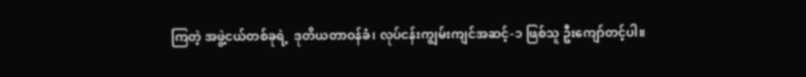ကြတဲ့ အဖွဲ့ငယ်တစ်ခုရဲ့  ဒုတိယတာဝန်ခံ၊ လုပ်ငန်းကျွမ်းကျင်အဆင့်-၁ ဖြစ်သူ ဦးကျော်တင့်ပါ။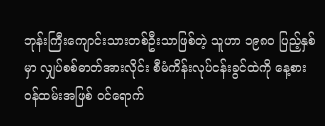ဘုန်းကြီးကျောင်းသားတစ်ဦးသာဖြစ်တဲ့ သူဟာ ၁၉၈၀ ပြည့်နှစ်မှာ လျှပ်စစ်ဓာတ်အားလိုင်း စီမံကိန်းလုပ်ငန်းခွင်ထဲကို နေ့စားဝန်ထမ်းအဖြစ် ဝင်ရောက်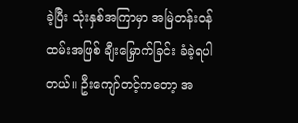ခဲ့ပြီး သုံးနှစ်အကြာမှာ အမြဲတန်းဝန်ထမ်းအဖြစ် ချီးမြှောက်ခြင်း ခံခဲ့ရပါတယ်။ ဦးကျော်တင့်ကတော့ အ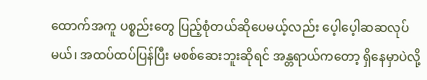ထောက်အကူ ပစ္စည်းတွေ ပြည့်စုံတယ်ဆိုပေမယ့်လည်း ပေ့ါပေ့ါဆဆလုပ်မယ်၊ အထပ်ထပ်ပြန်ပြီး မစစ်ဆေးဘူးဆိုရင် အန္တရာယ်ကတော့ ရှိနေမှာပဲလို့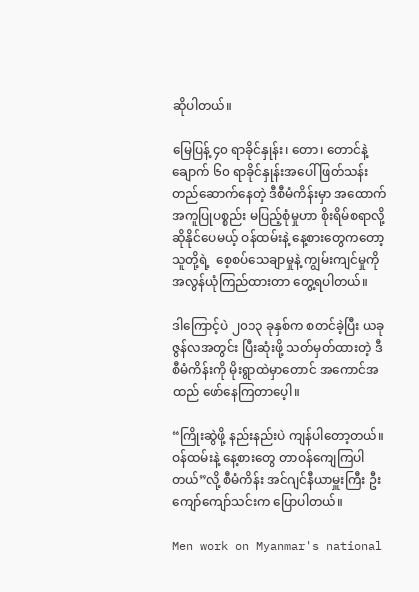ဆိုပါတယ်။

မြေပြန့် ၄၀ ရာခိုင်နှုန်း၊ တော၊ တောင်နဲ့ ချောက် ၆၀ ရာခိုင်နှုန်းအပေါ် ဖြတ်သန်းတည်ဆောက်နေတဲ့ ဒီစီမံကိန်းမှာ အထောက်အကူပြုပစ္စည်း မပြည့်စုံမှုဟာ စိုးရိမ်စရာလို့ ဆိုနိုင်ပေမယ့် ဝန်ထမ်းနဲ့ နေ့စားတွေကတော့ သူတို့ရဲ့  စေ့စပ်သေချာမှုနဲ့ ကျွမ်းကျင်မှုကို အလွန်ယုံကြည်ထားတာ တွေ့ရပါတယ်။

ဒါကြောင့်ပဲ ၂၀၁၃ ခုနှစ်က စတင်ခဲ့ပြီး ယခု ဇွန်လအတွင်း ပြီးဆုံးဖို့ သတ်မှတ်ထားတဲ့ ဒီစီမံကိန်းကို မိုးရွာထဲမှာတောင် အကောင်အထည် ဖော်နေကြတာပေ့ါ။

“ကြိုးဆွဲဖို့ နည်းနည်းပဲ ကျန်ပါတော့တယ်။ ဝန်ထမ်းနဲ့ နေ့စားတွေ တာဝန်ကျေကြပါတယ်”လို့ စီမံကိန်း အင်ဂျင်နီယာမှူးကြီး ဦးကျော်ကျော်သင်းက ပြောပါတယ်။

Men work on Myanmar's national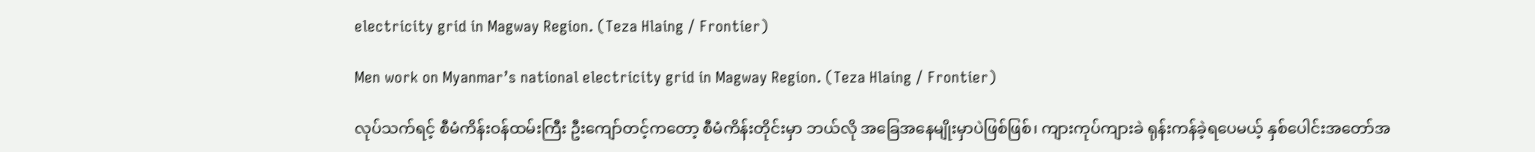electricity grid in Magway Region. (Teza Hlaing / Frontier)

Men work on Myanmar’s national electricity grid in Magway Region. (Teza Hlaing / Frontier)

လုပ်သက်ရင့် စီမံကိန်းဝန်ထမ်းကြီး ဦးကျော်တင့်ကတော့ စီမံကိန်းတိုင်းမှာ ဘယ်လို အခြေအနေမျိုးမှာပဲဖြစ်ဖြစ်၊ ကျားကုပ်ကျားခဲ ရုန်းကန်ခဲ့ရပေမယ့် နှစ်ပေါင်းအတော်အ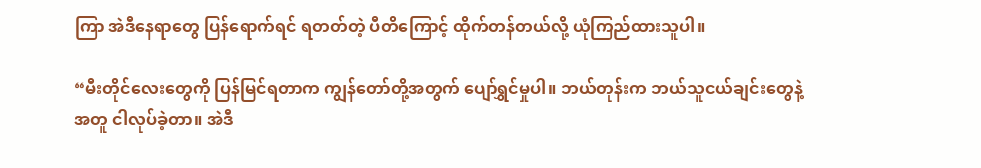ကြာ အဲဒီနေရာတွေ ပြန်ရောက်ရင် ရတတ်တဲ့ ပီတိကြောင့် ထိုက်တန်တယ်လို့ ယုံကြည်ထားသူပါ။

“မီးတိုင်လေးတွေကို ပြန်မြင်ရတာက ကျွန်တော်တို့အတွက် ပျော်ရွှင်မှုပါ။ ဘယ်တုန်းက ဘယ်သူငယ်ချင်းတွေနဲ့အတူ ငါလုပ်ခဲ့တာ။ အဲဒီ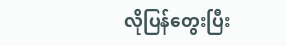လိုပြန်တွေးပြီး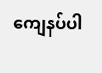ကျေနပ်ပါ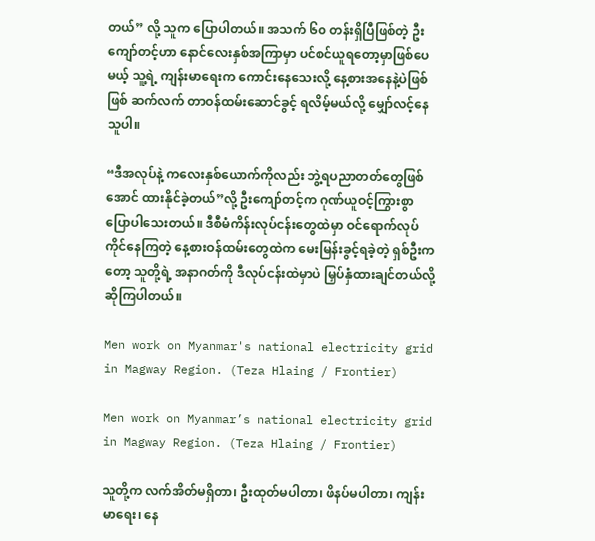တယ်” လို့ သူက ပြောပါတယ်။ အသက် ၆၀ တန်းရှိပြီဖြစ်တဲ့ ဦးကျော်တင့်ဟာ နောင်လေးနှစ်အကြာမှာ ပင်စင်ယူရတော့မှာဖြစ်ပေမယ့် သူ့ရဲ့ ကျန်းမာရေးက ကောင်းနေသေးလို့ နေ့စားအနေနဲ့ပဲဖြစ်ဖြစ် ဆက်လက် တာဝန်ထမ်းဆောင်ခွင့် ရလိမ့်မယ်လို့ မျှော်လင့်နေသူပါ။

“ဒီအလုပ်နဲ့ ကလေးနှစ်ယောက်ကိုလည်း ဘွဲ့ရပညာတတ်တွေဖြစ်အောင် ထားနိုင်ခဲ့တယ်”လို့ ဦးကျော်တင့်က ဂုဏ်ယူဝင့်ကြွားစွာ ပြောပါသေးတယ်။ ဒီစီမံကိန်းလုပ်ငန်းတွေထဲမှာ ဝင်ရောက်လုပ်ကိုင်နေကြတဲ့ နေ့စားဝန်ထမ်းတွေထဲက မေးမြန်းခွင့်ရခဲ့တဲ့ ရှစ်ဦးကတော့ သူတို့ရဲ့ အနာဂတ်ကို ဒီလုပ်ငန်းထဲမှာပဲ မြှပ်နှံထားချင်တယ်လို့ ဆိုကြပါတယ်။

Men work on Myanmar's national electricity grid in Magway Region. (Teza Hlaing / Frontier)

Men work on Myanmar’s national electricity grid in Magway Region. (Teza Hlaing / Frontier)

သူတို့က လက်အိတ်မရှိတာ၊ ဦးထုတ်မပါတာ၊ ဖိနပ်မပါတာ၊ ကျန်းမာရေး၊ နေ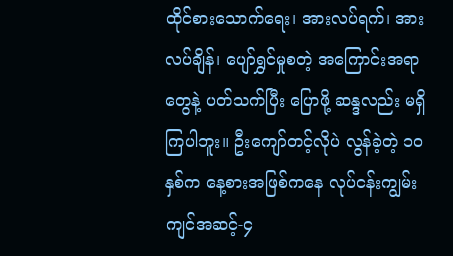ထိုင်စားသောက်ရေး၊ အားလပ်ရက်၊ အားလပ်ချိန်၊ ပျော်ရွှင်မှုစတဲ့ အကြောင်းအရာတွေနဲ့ ပတ်သက်ပြီး ပြောဖို့ ဆန္ဒလည်း မရှိကြပါဘူး။ ဦးကျော်တင့်လိုပဲ လွန်ခဲ့တဲ့ ၁၀ နှစ်က နေ့စားအဖြစ်ကနေ လုပ်ငန်းကျွမ်းကျင်အဆင့်-၄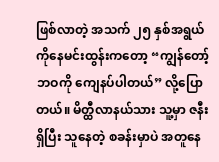ဖြစ်လာတဲ့ အသက် ၂၅ နှစ်အရွယ် ကိုနေမင်းထွန်းကတော့ “ကျွန်တော့်ဘဝကို ကျေနပ်ပါတယ်” လို့ပြောတယ်။ မိတ္ထီလာနယ်သား သူ့မှာ ဇနီးရှိပြီး သူနေတဲ့ စခန်းမှာပဲ အတူနေ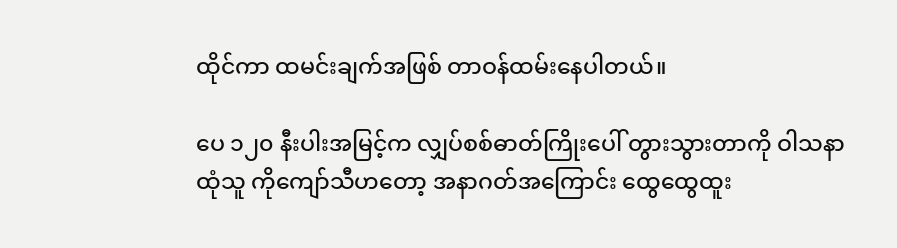ထိုင်ကာ ထမင်းချက်အဖြစ် တာဝန်ထမ်းနေပါတယ်။

ပေ ၁၂၀ နီးပါးအမြင့်က လျှပ်စစ်ဓာတ်ကြိုးပေါ် တွားသွားတာကို ဝါသနာထုံသူ ကိုကျော်သီဟတော့ အနာဂတ်အကြောင်း ထွေထွေထူး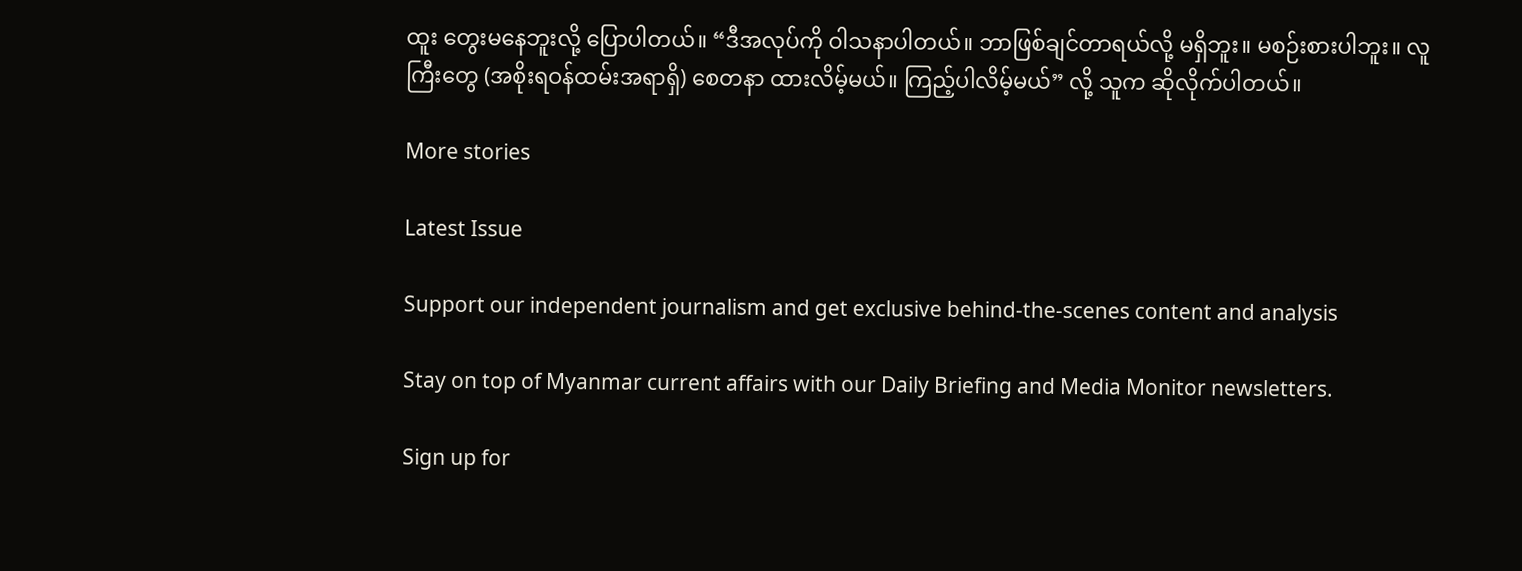ထူး တွေးမနေဘူးလို့ ပြောပါတယ်။ “ဒီအလုပ်ကို ဝါသနာပါတယ်။ ဘာဖြစ်ချင်တာရယ်လို့ မရှိဘူး။ မစဉ်းစားပါဘူး။ လူကြီးတွေ (အစိုးရဝန်ထမ်းအရာရှိ) စေတနာ ထားလိမ့်မယ်။ ကြည့်ပါလိမ့်မယ်” လို့ သူက ဆိုလိုက်ပါတယ်။

More stories

Latest Issue

Support our independent journalism and get exclusive behind-the-scenes content and analysis

Stay on top of Myanmar current affairs with our Daily Briefing and Media Monitor newsletters.

Sign up for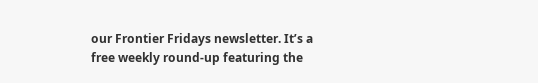our Frontier Fridays newsletter. It’s a free weekly round-up featuring the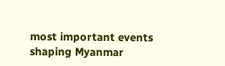most important events shaping Myanmar